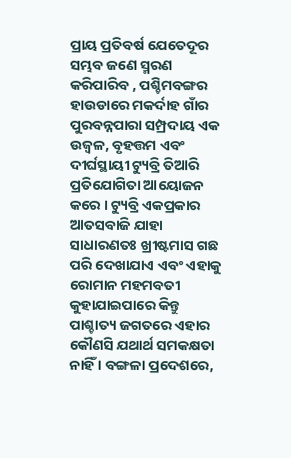ପ୍ରାୟ ପ୍ରତିବର୍ଷ ଯେତେଦୂର ସମ୍ଭବ ଜଣେ ସ୍ମରଣ କରିପାରିବ , ପଶ୍ଚିମବଙ୍ଗର ହାଉଡାରେ ମକର୍ଦାହ ଗାଁର ପୁରବନ୍ନପାରା ସମ୍ପ୍ରଦାୟ ଏକ ଉଜ୍ୱଳ, ବୃହତ୍ତମ ଏବଂ ଦୀର୍ଘସ୍ଥାୟୀ ଟ୍ୟୁବ୍ରି ତିଆରି ପ୍ରତିଯୋଗିତା ଆୟୋଜନ କରେ । ଟ୍ୟୁବ୍ରି ଏକପ୍ରକାର ଆତସବାଜି ଯାହା ସାଧାରଣତଃ ଖ୍ରୀଷ୍ଟମାସ ଗଛ ପରି ଦେଖାଯାଏ ଏବଂ ଏହାକୁ ରୋମାନ ମହମବତୀ କୁହାଯାଇପାରେ କିନ୍ତୁ ପାଶ୍ଚାତ୍ୟ ଜଗତରେ ଏହାର କୌଣସି ଯଥାର୍ଥ ସମକକ୍ଷତା ନାହିଁ । ବଙ୍ଗଳା ପ୍ରଦେଶରେ,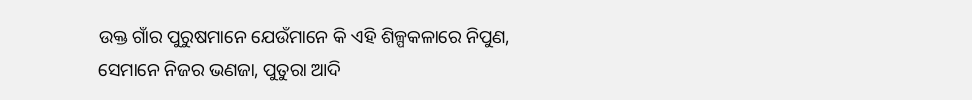ଉକ୍ତ ଗାଁର ପୁରୁଷମାନେ ଯେଉଁମାନେ କି ଏହି ଶିଳ୍ପକଳାରେ ନିପୁଣ, ସେମାନେ ନିଜର ଭଣଜା, ପୁତୁରା ଆଦି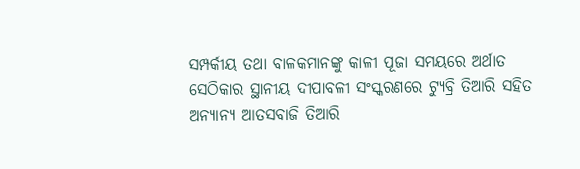ସମ୍ପର୍କୀୟ ତଥା ବାଳକମାନଙ୍କୁ କାଳୀ ପୂଜା ସମୟରେ ଅର୍ଥାତ ସେଠିକାର ସ୍ଥାନୀୟ ଦୀପାବଳୀ ସଂସ୍କରଣରେ ଟ୍ୟୁବ୍ରି ତିଆରି ସହିତ ଅନ୍ୟାନ୍ୟ ଆତସବାଜି ତିଆରି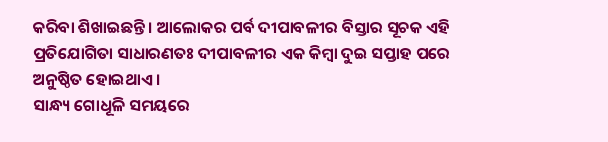କରିବା ଶିଖାଇଛନ୍ତି । ଆଲୋକର ପର୍ବ ଦୀପାବଳୀର ବିସ୍ତାର ସୂଚକ ଏହି ପ୍ରତିଯୋଗିତା ସାଧାରଣତଃ ଦୀପାବଳୀର ଏକ କିମ୍ବା ଦୁଇ ସପ୍ତାହ ପରେ ଅନୁଷ୍ଠିତ ହୋଇଥାଏ ।
ସାନ୍ଧ୍ୟ ଗୋଧୂଳି ସମୟରେ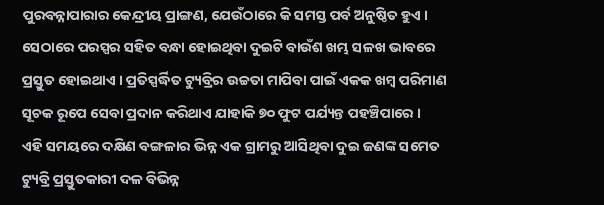ପୁରବନ୍ନାପାରାର କେନ୍ଦ୍ରୀୟ ପ୍ରାଙ୍ଗଣ, ଯେଉଁଠାରେ କି ସମସ୍ତ ପର୍ବ ଅନୁଷ୍ଠିତ ହୁଏ । ସେଠାରେ ପରସ୍ପର ସହିତ ବନ୍ଧା ହୋଇଥିବା ଦୁଇଟି ବାଉଁଶ ଖମ୍ଭ ସଳଖ ଭାବରେ ପ୍ରସ୍ତୁତ ହୋଇଥାଏ । ପ୍ରତିସ୍ପର୍ଦ୍ଧିତ ଟ୍ୟୁବ୍ରିର ଉଚ୍ଚତା ମାପିବା ପାଇଁ ଏକକ ଖମ୍ବ ପରିମାଣ ସୂଚକ ରୂପେ ସେବା ପ୍ରଦାନ କରିଥାଏ ଯାହାକି ୭୦ ଫୁଟ ପର୍ଯ୍ୟନ୍ତ ପହଞ୍ଚିପାରେ ।
ଏହି ସମୟରେ ଦକ୍ଷିଣ ବଙ୍ଗଳାର ଭିନ୍ନ ଏକ ଗ୍ରାମରୁ ଆସିଥିବା ଦୁଇ ଜଣଙ୍କ ସମେତ ଟ୍ୟୁବ୍ରି ପ୍ରସ୍ତୁତକାରୀ ଦଳ ବିଭିନ୍ନ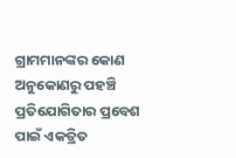ଗ୍ରାମମାନଙ୍କର କୋଣ ଅନୁକୋଣରୁ ପହଞ୍ଚି ପ୍ରତିଯୋଗିତାର ପ୍ରବେଶ ପାଇଁ ଏକତ୍ରିତ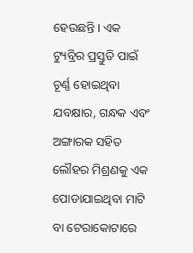ହେଉଛନ୍ତି । ଏକ ଟ୍ୟୁବ୍ରିର ପ୍ରସ୍ତୁତି ପାଇଁ ଚୂର୍ଣ୍ଣ ହୋଇଥିବା ଯବକ୍ଷାର, ଗନ୍ଧକ ଏବଂ ଅଙ୍ଗାରକ ସହିତ ଲୌହର ମିଶ୍ରଣକୁ ଏକ ପୋଡାଯାଇଥିବା ମାଟି ବା ଟେରାକୋଟାରେ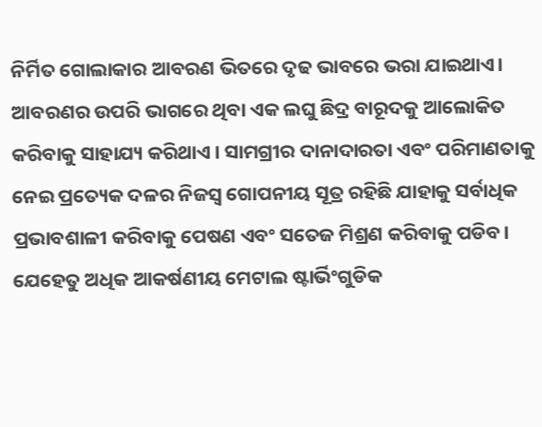ନିର୍ମିତ ଗୋଲାକାର ଆବରଣ ଭିତରେ ଦୃଢ ଭାବରେ ଭରା ଯାଇଥାଏ। ଆବରଣର ଉପରି ଭାଗରେ ଥିବା ଏକ ଲଘୁ ଛିଦ୍ର ବାରୂଦକୁ ଆଲୋକିତ କରିବାକୁ ସାହାଯ୍ୟ କରିଥାଏ । ସାମଗ୍ରୀର ଦାନାଦାରତା ଏବଂ ପରିମାଣତାକୁ ନେଇ ପ୍ରତ୍ୟେକ ଦଳର ନିଜସ୍ୱ ଗୋପନୀୟ ସୂତ୍ର ରହିଛି ଯାହାକୁ ସର୍ବାଧିକ ପ୍ରଭାବଶାଳୀ କରିବାକୁ ପେଷଣ ଏବଂ ସତେଜ ମିଶ୍ରଣ କରିବାକୁ ପଡିବ।
ଯେହେତୁ ଅଧିକ ଆକର୍ଷଣୀୟ ମେଟାଲ ଷ୍ଟାର୍ଭିଂଗୁଡିକ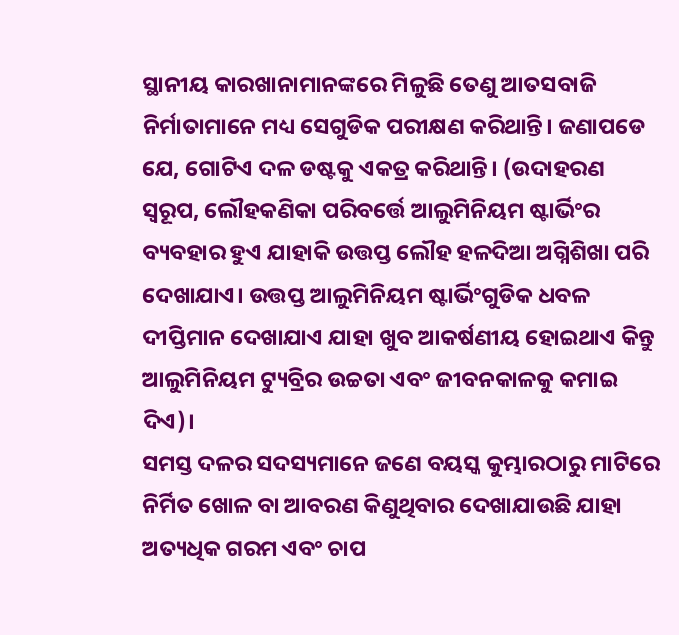ସ୍ଥାନୀୟ କାରଖାନାମାନଙ୍କରେ ମିଳୁଛି ତେଣୁ ଆତସବାଜି ନିର୍ମାତାମାନେ ମଧ୍ୟ ସେଗୁଡିକ ପରୀକ୍ଷଣ କରିଥାନ୍ତି। ଜଣାପଡେ ଯେ, ଗୋଟିଏ ଦଳ ଡଷ୍ଟକୁ ଏକତ୍ର କରିଥାନ୍ତି। (ଉଦାହରଣ ସ୍ୱରୂପ, ଲୌହକଣିକା ପରିବର୍ତ୍ତେ ଆଲୁମିନିୟମ ଷ୍ଟାର୍ଭିଂର ବ୍ୟବହାର ହୁଏ ଯାହାକି ଉତ୍ତପ୍ତ ଲୌହ ହଳଦିଆ ଅଗ୍ନିଶିଖା ପରି ଦେଖାଯାଏ। ଉତ୍ତପ୍ତ ଆଲୁମିନିୟମ ଷ୍ଟାର୍ଭିଂଗୁଡିକ ଧବଳ ଦୀପ୍ତିମାନ ଦେଖାଯାଏ ଯାହା ଖୁବ ଆକର୍ଷଣୀୟ ହୋଇଥାଏ କିନ୍ତୁ ଆଲୁମିନିୟମ ଟ୍ୟୁବ୍ରିର ଉଚ୍ଚତା ଏବଂ ଜୀବନକାଳକୁ କମାଇ ଦିଏ)।
ସମସ୍ତ ଦଳର ସଦସ୍ୟମାନେ ଜଣେ ବୟସ୍କ କୁମ୍ଭାରଠାରୁ ମାଟିରେ ନିର୍ମିତ ଖୋଳ ବା ଆବରଣ କିଣୁଥିବାର ଦେଖାଯାଉଛି ଯାହା ଅତ୍ୟଧିକ ଗରମ ଏବଂ ଚାପ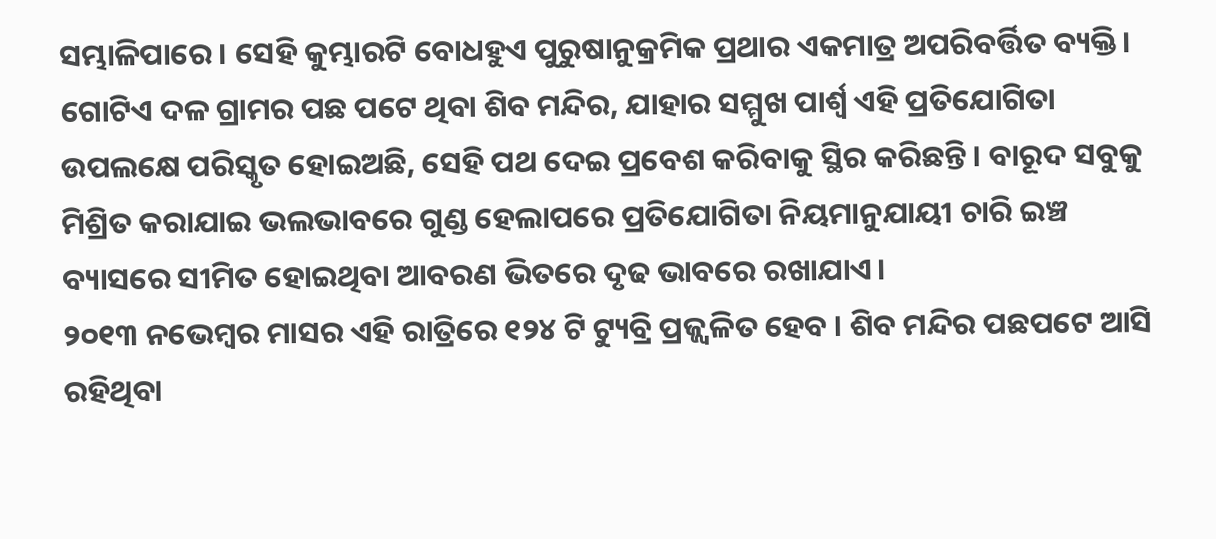ସମ୍ଭାଳିପାରେ । ସେହି କୁମ୍ଭାରଟି ବୋଧହୁଏ ପୁରୁଷାନୁକ୍ରମିକ ପ୍ରଥାର ଏକମାତ୍ର ଅପରିବର୍ତ୍ତିତ ବ୍ୟକ୍ତି।
ଗୋଟିଏ ଦଳ ଗ୍ରାମର ପଛ ପଟେ ଥିବା ଶିବ ମନ୍ଦିର, ଯାହାର ସମ୍ମୁଖ ପାର୍ଶ୍ୱ ଏହି ପ୍ରତିଯୋଗିତା ଉପଲକ୍ଷେ ପରିସ୍କୃତ ହୋଇଅଛି, ସେହି ପଥ ଦେଇ ପ୍ରବେଶ କରିବାକୁ ସ୍ଥିର କରିଛନ୍ତି । ବାରୂଦ ସବୁକୁ ମିଶ୍ରିତ କରାଯାଇ ଭଲଭାବରେ ଗୁଣ୍ଡ ହେଲାପରେ ପ୍ରତିଯୋଗିତା ନିୟମାନୁଯାୟୀ ଚାରି ଇଞ୍ଚ ବ୍ୟାସରେ ସୀମିତ ହୋଇଥିବା ଆବରଣ ଭିତରେ ଦୃଢ ଭାବରେ ରଖାଯାଏ।
୨୦୧୩ ନଭେମ୍ବର ମାସର ଏହି ରାତ୍ରିରେ ୧୨୪ ଟି ଟ୍ୟୁବ୍ରି ପ୍ରଜ୍ଜ୍ଵଳିତ ହେବ । ଶିବ ମନ୍ଦିର ପଛପଟେ ଆସି ରହିଥିବା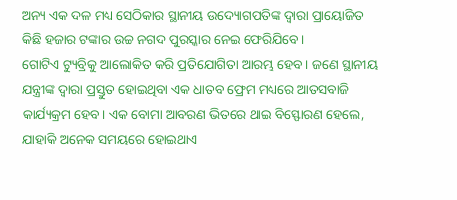ଅନ୍ୟ ଏକ ଦଳ ମଧ୍ୟ ସେଠିକାର ସ୍ଥାନୀୟ ଉଦ୍ୟୋଗପତିଙ୍କ ଦ୍ୱାରା ପ୍ରାୟୋଜିତ କିଛି ହଜାର ଟଙ୍କାର ଉଚ୍ଚ ନଗଦ ପୁରସ୍କାର ନେଇ ଫେରିଯିବେ।
ଗୋଟିଏ ଟ୍ୟୁବ୍ରିକୁ ଆଲୋକିତ କରି ପ୍ରତିଯୋଗିତା ଆରମ୍ଭ ହେବ। ଜଣେ ସ୍ଥାନୀୟ ଯନ୍ତ୍ରୀଙ୍କ ଦ୍ୱାରା ପ୍ରସ୍ତୁତ ହୋଇଥିବା ଏକ ଧାତବ ଫ୍ରେମ ମଧ୍ୟରେ ଆତସବାଜି କାର୍ଯ୍ୟକ୍ରମ ହେବ। ଏକ ବୋମା ଆବରଣ ଭିତରେ ଥାଇ ବିସ୍ଫୋରଣ ହେଲେ, ଯାହାକି ଅନେକ ସମୟରେ ହୋଇଥାଏ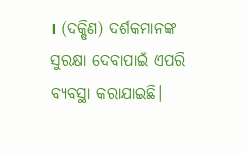। (ଦକ୍ଷିଣ) ଦର୍ଶକମାନଙ୍କ ସୁରକ୍ଷା ଦେବାପାଇଁ ଏପରି ବ୍ୟବସ୍ଥା କରାଯାଇଛି।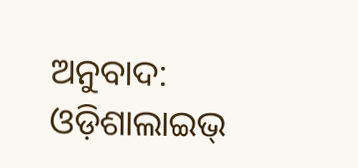ଅନୁବାଦ: ଓଡ଼ିଶାଲାଇଭ୍